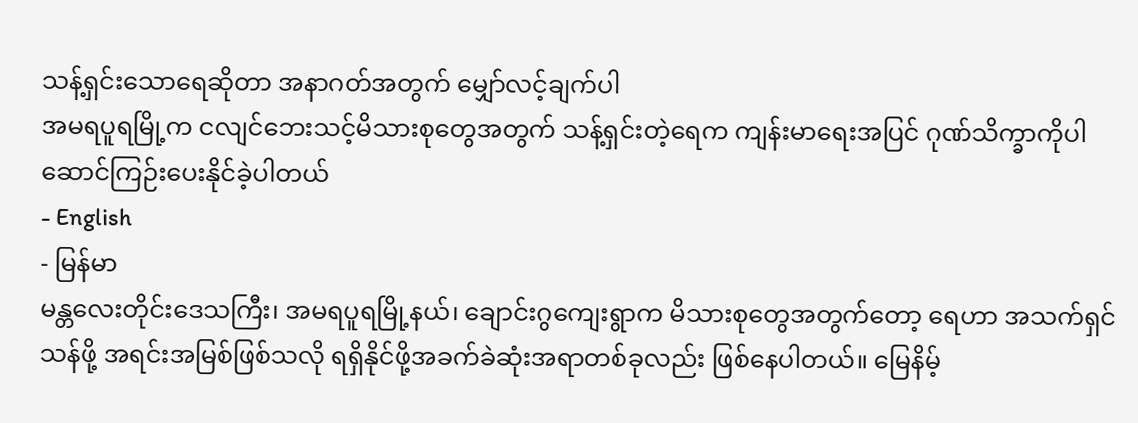သန့်ရှင်းသောရေဆိုတာ အနာဂတ်အတွက် မျှော်လင့်ချက်ပါ
အမရပူရမြို့က ငလျင်ဘေးသင့်မိသားစုတွေအတွက် သန့်ရှင်းတဲ့ရေက ကျန်းမာရေးအပြင် ဂုဏ်သိက္ခာကိုပါ ဆောင်ကြဉ်းပေးနိုင်ခဲ့ပါတယ်
- English
- မြန်မာ
မန္တလေးတိုင်းဒေသကြီး၊ အမရပူရမြို့နယ်၊ ချောင်းဂွကျေးရွာက မိသားစုတွေအတွက်တော့ ရေဟာ အသက်ရှင်သန်ဖို့ အရင်းအမြစ်ဖြစ်သလို ရရှိနိုင်ဖို့အခက်ခဲဆုံးအရာတစ်ခုလည်း ဖြစ်နေပါတယ်။ မြေနိမ့်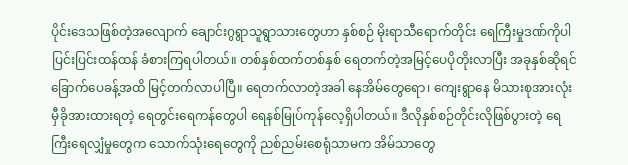ပိုင်းဒေသဖြစ်တဲ့အလျောက် ချောင်းဂွရွာသူရွာသားတွေဟာ နှစ်စဉ် မိုးရာသီရောက်တိုင်း ရေကြီးမှုဒဏ်ကိုပါပြင်းပြင်းထန်ထန် ခံစားကြရပါတယ်။ တစ်နှစ်ထက်တစ်နှစ် ရေတက်တဲ့အမြင့်ပေပိုတိုးလာပြီး အခုနှစ်ဆိုရင် ခြောက်ပေခန့်အထိ မြင့်တက်လာပါပြီ။ ရေတက်လာတဲ့အခါ နေအိမ်တွေရော၊ ကျေးရွာနေ မိသားစုအားလုံး မှီခိုအားထားရတဲ့ ရေတွင်းရေကန်တွေပါ ရေနစ်မြုပ်ကုန်လေ့ရှိပါတယ်။ ဒီလိုနှစ်စဉ်တိုင်းလိုဖြစ်ပွားတဲ့ ရေကြီးရေလျှံမှုတွေက သောက်သုံးရေတွေကို ညစ်ညမ်းစေရုံသာမက အိမ်သာတွေ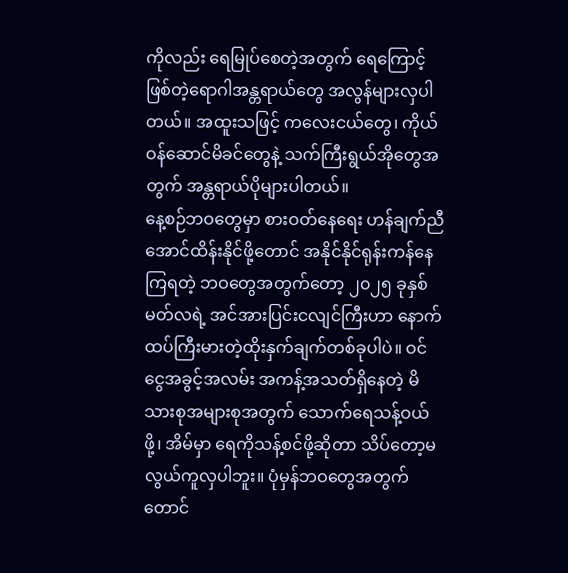ကိုလည်း ရေမြုပ်စေတဲ့အတွက် ရေကြောင့်ဖြစ်တဲ့ရောဂါအန္တရာယ်တွေ အလွန်များလှပါတယ်။ အထူးသဖြင့် ကလေးငယ်တွေ၊ ကိုယ်ဝန်ဆောင်မိခင်တွေနဲ့ သက်ကြီးရွယ်အိုတွေအတွက် အန္တရာယ်ပိုများပါတယ်။
နေ့စဉ်ဘဝတွေမှာ စားဝတ်နေရေး ဟန်ချက်ညီအောင်ထိန်းနိုင်ဖို့တောင် အနိုင်နိုင်ရုန်းကန်နေကြရတဲ့ ဘဝတွေအတွက်တော့ ၂၀၂၅ ခုနှစ် မတ်လရဲ့ အင်အားပြင်းငလျင်ကြီးဟာ နောက်ထပ်ကြီးမားတဲ့ထိုးနှက်ချက်တစ်ခုပါပဲ။ ဝင်ငွေအခွင့်အလမ်း အကန့်အသတ်ရှိနေတဲ့ မိသားစုအများစုအတွက် သောက်ရေသန့်ဝယ်ဖို့၊ အိမ်မှာ ရေကိုသန့်စင်ဖို့ဆိုတာ သိပ်တော့မလွယ်ကူလှပါဘူး။ ပုံမှန်ဘဝတွေအတွက်တောင်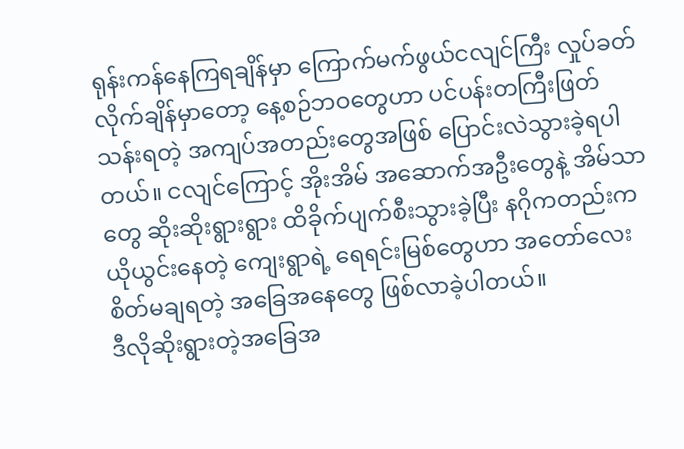ရုန်းကန်နေကြရချိန်မှာ ကြောက်မက်ဖွယ်ငလျင်ကြီး လှုပ်ခတ်လိုက်ချိန်မှာတော့ နေ့စဉ်ဘဝတွေဟာ ပင်ပန်းတကြီးဖြတ်သန်းရတဲ့ အကျပ်အတည်းတွေအဖြစ် ပြောင်းလဲသွားခဲ့ရပါတယ်။ ငလျင်ကြောင့် အိုးအိမ် အဆောက်အဦးတွေနဲ့ အိမ်သာတွေ ဆိုးဆိုးရွားရွား ထိခိုက်ပျက်စီးသွားခဲ့ပြီး နဂိုကတည်းက ယိုယွင်းနေတဲ့ ကျေးရွာရဲ့ ရေရင်းမြစ်တွေဟာ အတော်လေး စိတ်မချရတဲ့ အခြေအနေတွေ ဖြစ်လာခဲ့ပါတယ်။
ဒီလိုဆိုးရွားတဲ့အခြေအ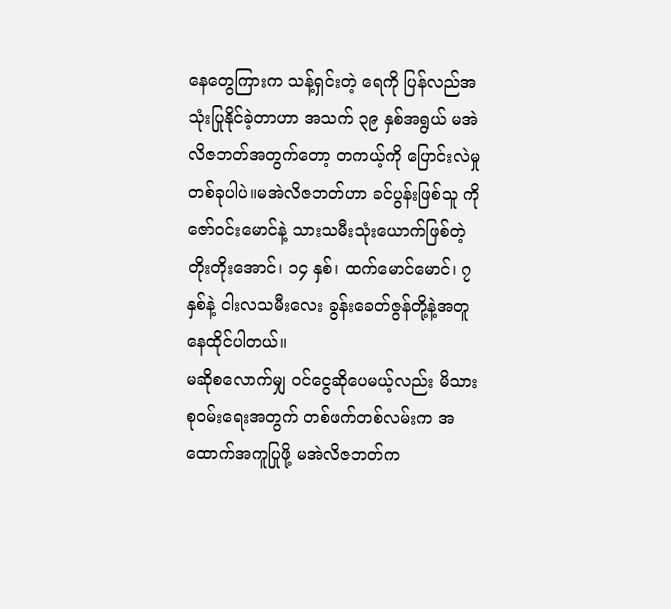နေတွေကြားက သန့်ရှင်းတဲ့ ရေကို ပြန်လည်အသုံးပြုနိုင်ခဲ့တာဟာ အသက် ၃၉ နှစ်အရွယ် မအဲလိဇဘတ်အတွက်တော့ တကယ့်ကို ပြောင်းလဲမှုတစ်ခုပါပဲ။မအဲလိဇဘတ်ဟာ ခင်ပွန်းဖြစ်သူ ကိုဇော်ဝင်းမောင်နဲ့ သားသမီးသုံးယောက်ဖြစ်တဲ့ တိုးတိုးအောင်၊ ၁၄ နှစ်၊ ထက်မောင်မောင်၊ ၇ နှစ်နဲ့ ငါးလသမီးလေး ခွန်းခေတ်ဇွန်တို့နဲ့အတူ နေထိုင်ပါတယ်။
မဆိုစလောက်မျှ ဝင်ငွေဆိုပေမယ့်လည်း မိသားစုဝမ်းရေးအတွက် တစ်ဖက်တစ်လမ်းက အထောက်အကူပြုဖို့ မအဲလိဇဘတ်က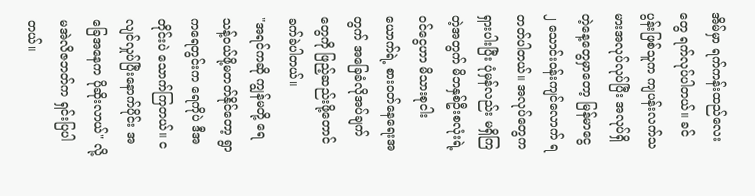အိမ်မှာ ရက်ကန်းထည်လေးတွေ ရက်လုပ်ပါတယ်။ ခင်ပွန်းဖြစ်သူက ကျပန်းလက်သမားအလုပ်လုပ်ပြီး အလုပ်ရှိတဲ့နေ့တွေမှာတော့ မြန်မာငွေ ၂ သောင်းဝန်းကျင်လောက် ရတတ်ပါတယ်။ အလုပ်တွေက ရှားပါးပြီး ပုံမှန်လည်း မရှိကြတဲ့အတွက် မိဘနှစ်ဦးစလုံးရဲ့ ဝင်ငွေဟာ မိသားစုငါးယောက်ရဲ့ စားဝတ်နေရေးအတွက် အခြေခံလိုအပ်ချက်တွေကို ဖြည့်ဆည်းဖို့တောင် ခက်ခဲပါတယ်။
"အရင်ကဆို ကျွန်မတို့ ရေသန့်ဝယ်ဖို့မတတ်နိုင်တော့ ရွာကရေတွင်းက ရေကိုပဲ ဒီအတိုင်းပဲ သောက်ကြတယ်။ ငလျင်လှုပ်ပြီးနောက်ပိုင်း အခြေအနေက ပိုဆိုးလာယ်" လို့ မအဲလိဇဘတ်က ရှင်းပြပါတယ်။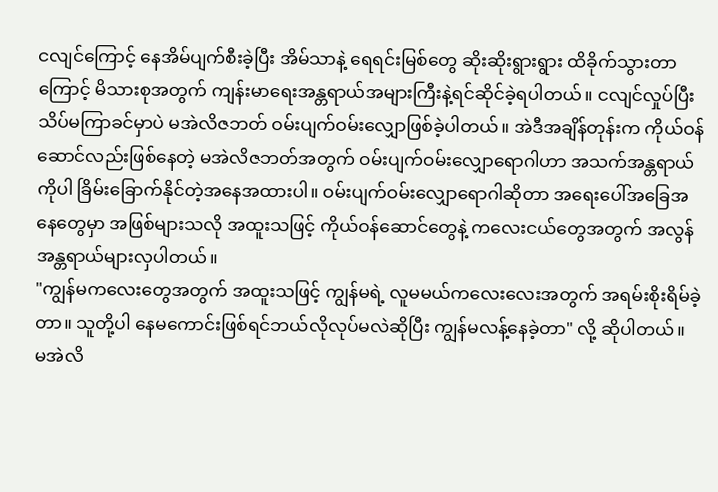ငလျင်ကြောင့် နေအိမ်ပျက်စီးခဲ့ပြီး အိမ်သာနဲ့ ရေရင်းမြစ်တွေ ဆိုးဆိုးရွားရွား ထိခိုက်သွားတာကြောင့် မိသားစုအတွက် ကျန်းမာရေးအန္တရာယ်အများကြီးနဲ့ရင်ဆိုင်ခဲ့ရပါတယ်။ ငလျင်လှုပ်ပြီး သိပ်မကြာခင်မှာပဲ မအဲလိဇဘတ် ဝမ်းပျက်ဝမ်းလျှောဖြစ်ခဲ့ပါတယ်။ အဲဒီအချိန်တုန်းက ကိုယ်ဝန်ဆောင်လည်းဖြစ်နေတဲ့ မအဲလိဇဘတ်အတွက် ဝမ်းပျက်ဝမ်းလျှောရောဂါဟာ အသက်အန္တရာယ်ကိုပါ ခြိမ်းခြောက်နိုင်တဲ့အနေအထားပါ။ ဝမ်းပျက်ဝမ်းလျှောရောဂါဆိုတာ အရေးပေါ်အခြေအနေတွေမှာ အဖြစ်များသလို အထူးသဖြင့် ကိုယ်ဝန်ဆောင်တွေနဲ့ ကလေးငယ်တွေအတွက် အလွန်အန္တရာယ်များလှပါတယ်။
"ကျွန်မကလေးတွေအတွက် အထူးသဖြင့် ကျွန်မရဲ့ လူမမယ်ကလေးလေးအတွက် အရမ်းစိုးရိမ်ခဲ့တာ။ သူတို့ပါ နေမကောင်းဖြစ်ရင်ဘယ်လိုလုပ်မလဲဆိုပြီး ကျွန်မလန့်နေခဲ့တာ" လို့ ဆိုပါတယ်။
မအဲလိ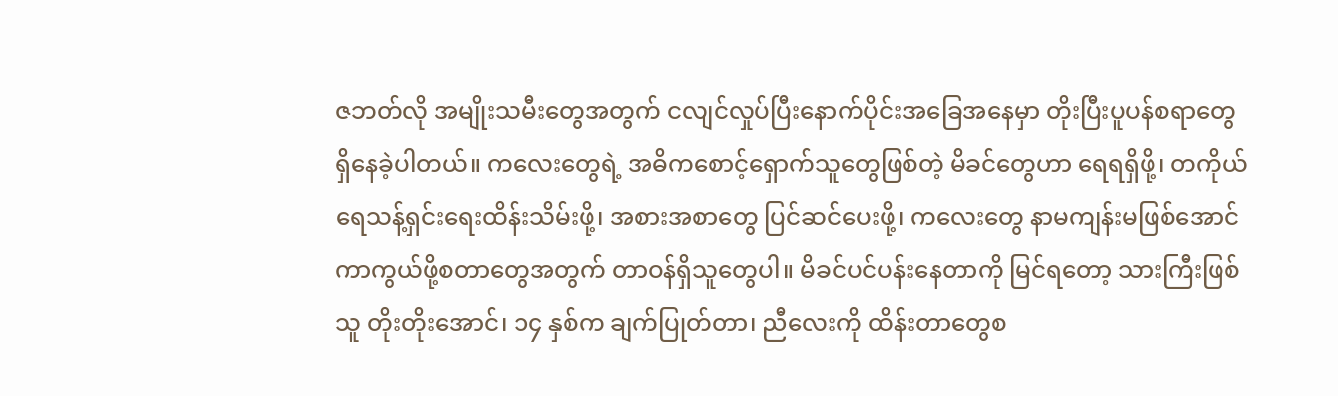ဇဘတ်လို အမျိုးသမီးတွေအတွက် ငလျင်လှုပ်ပြီးနောက်ပိုင်းအခြေအနေမှာ တိုးပြီးပူပန်စရာတွေ ရှိနေခဲ့ပါတယ်။ ကလေးတွေရဲ့ အဓိကစောင့်ရှောက်သူတွေဖြစ်တဲ့ မိခင်တွေဟာ ရေရရှိဖို့၊ တကိုယ်ရေသန့်ရှင်းရေးထိန်းသိမ်းဖို့၊ အစားအစာတွေ ပြင်ဆင်ပေးဖို့၊ ကလေးတွေ နာမကျန်းမဖြစ်အောင် ကာကွယ်ဖို့စတာတွေအတွက် တာဝန်ရှိသူတွေပါ။ မိခင်ပင်ပန်းနေတာကို မြင်ရတော့ သားကြီးဖြစ်သူ တိုးတိုးအောင်၊ ၁၄ နှစ်က ချက်ပြုတ်တာ၊ ညီလေးကို ထိန်းတာတွေစ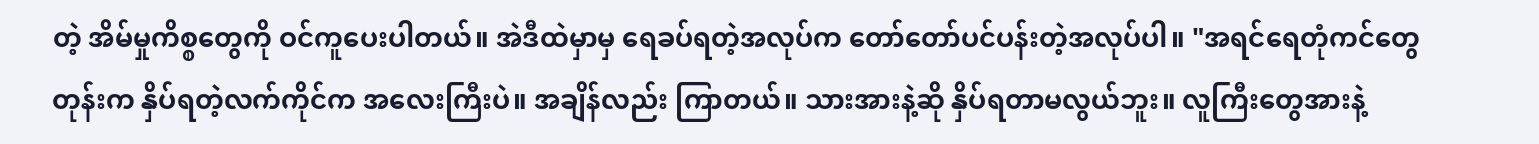တဲ့ အိမ်မှုကိစ္စတွေကို ဝင်ကူပေးပါတယ်။ အဲဒီထဲမှာမှ ရေခပ်ရတဲ့အလုပ်က တော်တော်ပင်ပန်းတဲ့အလုပ်ပါ။ "အရင်ရေတုံကင်တွေတုန်းက နှိပ်ရတဲ့လက်ကိုင်က အလေးကြီးပဲ။ အချိန်လည်း ကြာတယ်။ သားအားနဲ့ဆို နှိပ်ရတာမလွယ်ဘူး။ လူကြီးတွေအားနဲ့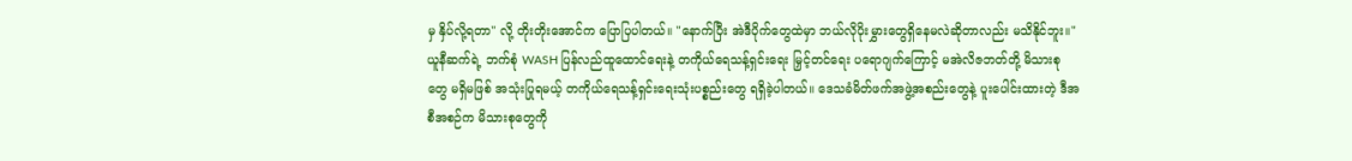မှ နှိပ်လို့ရတာ" လို့ တိုးတိုးအောင်က ပြောပြပါတယ်။ "နောက်ပြီး အဲဒီပိုက်တွေထဲမှာ ဘယ်လိုပိုးမွှားတွေရှိနေမလဲဆိုတာလည်း မသိနိုင်ဘူး။"
ယူနီဆက်ရဲ့ ဘက်စုံ WASH ပြန်လည်ထူထောင်ရေးနဲ့ တကိုယ်ရေသန့်ရှင်းရေး မြှင့်တင်ရေး ပရောဂျက်ကြောင့် မအဲလိဇဘတ်တို့ မိသားစုတွေ မရှိမဖြစ် အသုံးပြုရမယ့် တကိုယ်ရေသန့်ရှင်းရေးသုံးပစ္စည်းတွေ ရရှိခဲ့ပါတယ်။ ဒေသခံမိတ်ဖက်အဖွဲ့အစည်းတွေနဲ့ ပူးပေါင်းထားတဲ့ ဒီအစီအစဉ်က မိသားစုတွေကို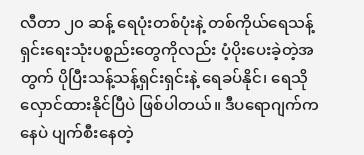လီတာ ၂၀ ဆန့် ရေပုံးတစ်ပုံးနဲ့ တစ်ကိုယ်ရေသန့်ရှင်းရေးသုံးပစ္စည်းတွေကိုလည်း ပံ့ပိုးပေးခဲ့တဲ့အတွက် ပိုပြီးသန့်သန့်ရှင်းရှင်းနဲ့ ရေခပ်နိုင်၊ ရေသိုလှောင်ထားနိုင်ပြီပဲ ဖြစ်ပါတယ်။ ဒီပရောဂျက်ကနေပဲ ပျက်စီးနေတဲ့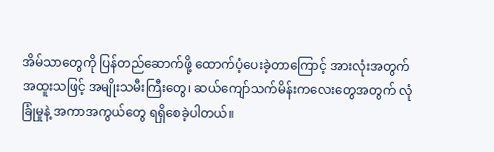အိမ်သာတွေကို ပြန်တည်ဆောက်ဖို့ ထောက်ပံ့ပေးခဲ့တာကြောင့် အားလုံးအတွက် အထူးသဖြင့် အမျိုးသမီးကြီးတွေ၊ ဆယ်ကျော်သက်မိန်းကလေးတွေအတွက် လုံခြုံမှုနဲ့ အကာအကွယ်တွေ ရရှိစေခဲ့ပါတယ်။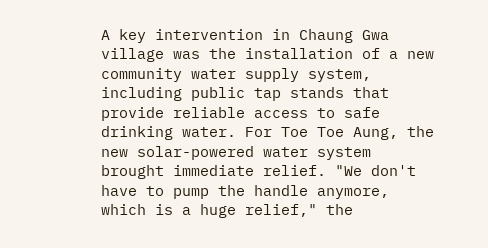A key intervention in Chaung Gwa village was the installation of a new community water supply system, including public tap stands that provide reliable access to safe drinking water. For Toe Toe Aung, the new solar-powered water system brought immediate relief. "We don't have to pump the handle anymore, which is a huge relief," the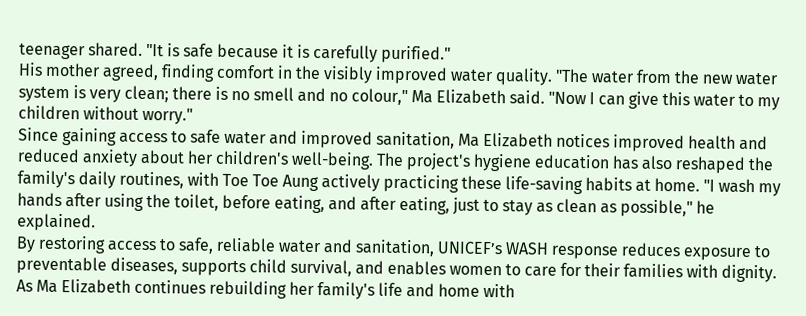teenager shared. "It is safe because it is carefully purified."
His mother agreed, finding comfort in the visibly improved water quality. "The water from the new water system is very clean; there is no smell and no colour," Ma Elizabeth said. "Now I can give this water to my children without worry."
Since gaining access to safe water and improved sanitation, Ma Elizabeth notices improved health and reduced anxiety about her children's well-being. The project's hygiene education has also reshaped the family's daily routines, with Toe Toe Aung actively practicing these life-saving habits at home. "I wash my hands after using the toilet, before eating, and after eating, just to stay as clean as possible," he explained.
By restoring access to safe, reliable water and sanitation, UNICEF’s WASH response reduces exposure to preventable diseases, supports child survival, and enables women to care for their families with dignity. As Ma Elizabeth continues rebuilding her family's life and home with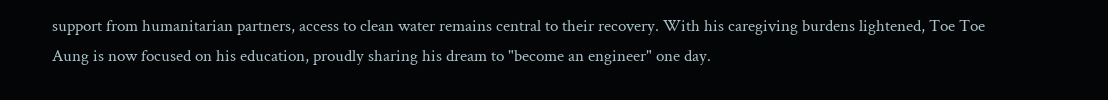support from humanitarian partners, access to clean water remains central to their recovery. With his caregiving burdens lightened, Toe Toe Aung is now focused on his education, proudly sharing his dream to "become an engineer" one day.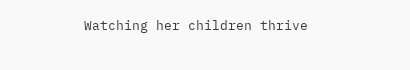Watching her children thrive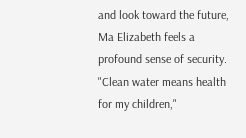and look toward the future, Ma Elizabeth feels a profound sense of security. "Clean water means health for my children,"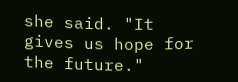she said. "It gives us hope for the future."